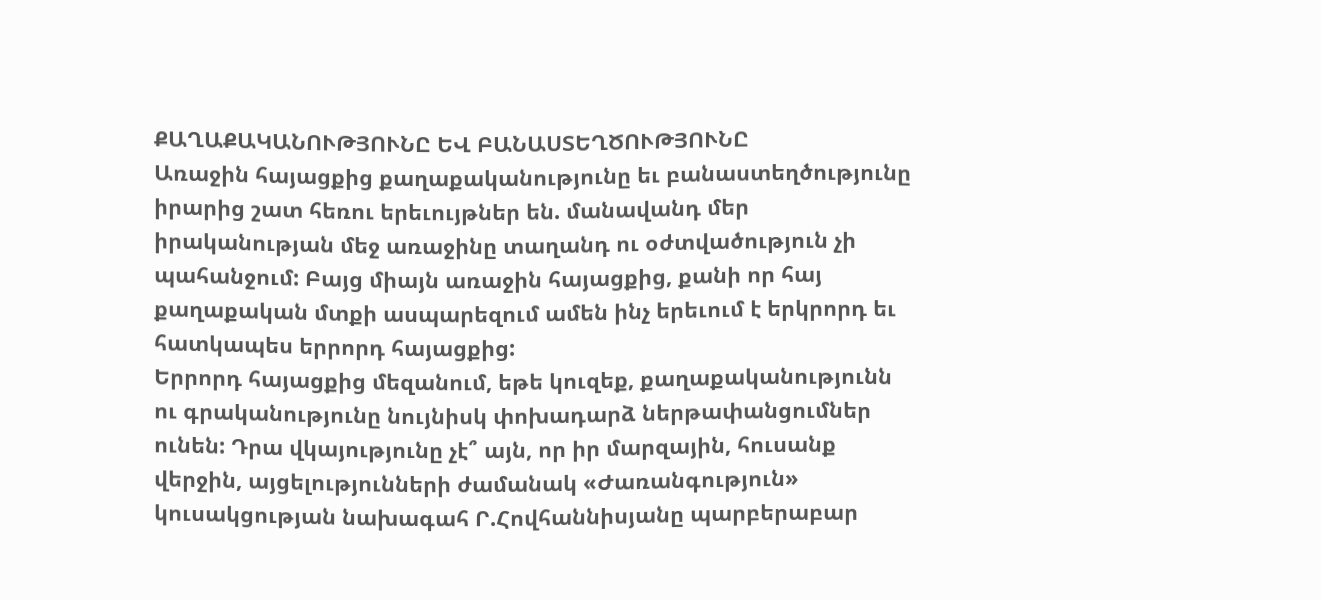ՔԱՂԱՔԱԿԱՆՈՒԹՅՈՒՆԸ ԵՎ ԲԱՆԱՍՏԵՂԾՈՒԹՅՈՒՆԸ
Առաջին հայացքից քաղաքականությունը եւ բանաստեղծությունը իրարից շատ հեռու երեւույթներ են. մանավանդ մեր իրականության մեջ առաջինը տաղանդ ու օժտվածություն չի պահանջում: Բայց միայն առաջին հայացքից, քանի որ հայ քաղաքական մտքի ասպարեզում ամեն ինչ երեւում է երկրորդ եւ հատկապես երրորդ հայացքից:
Երրորդ հայացքից մեզանում, եթե կուզեք, քաղաքականությունն ու գրականությունը նույնիսկ փոխադարձ ներթափանցումներ ունեն: Դրա վկայությունը չէ՞ այն, որ իր մարզային, հուսանք վերջին, այցելությունների ժամանակ «Ժառանգություն» կուսակցության նախագահ Ր.Հովհաննիսյանը պարբերաբար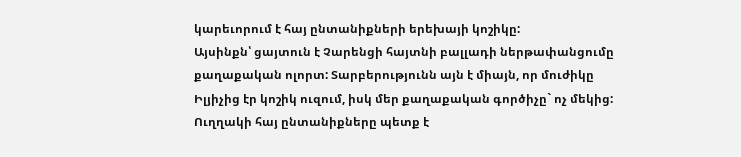կարեւորում է հայ ընտանիքների երեխայի կոշիկը:
Այսինքն՝ ցայտուն է Չարենցի հայտնի բալլադի ներթափանցումը քաղաքական ոլորտ: Տարբերությունն այն է միայն, որ մուժիկը Իլյիչից էր կոշիկ ուզում, իսկ մեր քաղաքական գործիչը` ոչ մեկից: Ուղղակի հայ ընտանիքները պետք է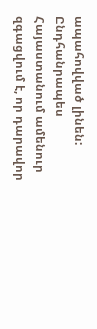ապահովված լինեն:
Ընդհանրապես Հայաստանում ամենուր զգացվում է, որ դարավոր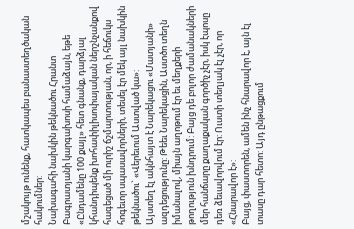մշակույթ ունենք, հատկապես բանաստեղծական հակումներ:
Նախագահի նախկին թեկնածու Հրանտ Բագրատյանի կարգախոսի համաձայն, եթե «Ընդամենը 100 քայլ» հետ գնանք, դարձյալ կհանդիպենք խոհափիլիսոփայական ներշնչանքով հագեցած մի ուրիշ ճշմարտության, որ, ի հեճուկս հոգեւոր սպասավորների, տեսել էր մեկ այլ նախկին թեկնածու` «Վերեւում Աստված կա»:
Այստեղ էլ ակնհայտ է Նարեկացու «Մատյանի» ազդեցությունը: Թեեւ Նարեկացին, Աստծո տեղն իմանալով, միայն աղոթում էր եւ մեղքերի թողություն խնդրում: Բայց դե բոլոր ժամանակների մեր հանճարը քաղաքական գործիչ չէր, իսկ էպոսը դեռ ձեւավորվում էր: Ուստի տեղյակ էլ չէր, որ «Հնարավոր է»:
Բայց, փաստորեն, ամեն ինչ հնարավոր է, այն էլ տասը դար հետո: Այդ ընթացքում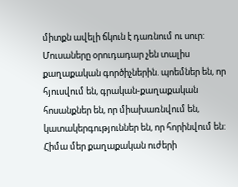միտքն ավելի ճկուն է դառնում ու սուր: Մուսաները օրուդադար չեն տալիս քաղաքական գործիչներին. պոեմներ են, որ հյուսվում են, գրական-քաղաքական հոսանքներ են, որ միախառնվում են, կատակերգություններ են, որ հորինվում են:
Հիմա մեր քաղաքական ուժերի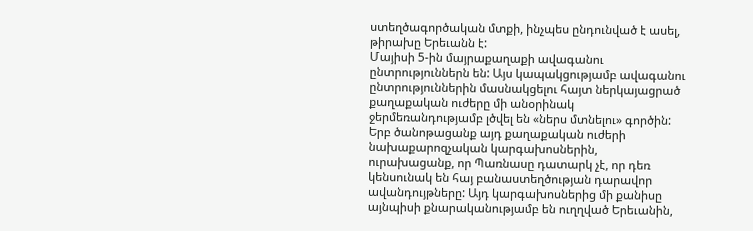ստեղծագործական մտքի, ինչպես ընդունված է ասել, թիրախը Երեւանն է:
Մայիսի 5-ին մայրաքաղաքի ավագանու ընտրություններն են: Այս կապակցությամբ ավագանու ընտրություններին մասնակցելու հայտ ներկայացրած քաղաքական ուժերը մի անօրինակ ջերմեռանդությամբ լծվել են «ներս մտնելու» գործին: Երբ ծանոթացանք այդ քաղաքական ուժերի նախաքարոզչական կարգախոսներին, ուրախացանք, որ Պառնասը դատարկ չէ, որ դեռ կենսունակ են հայ բանաստեղծության դարավոր ավանդույթները: Այդ կարգախոսներից մի քանիսը այնպիսի քնարականությամբ են ուղղված Երեւանին,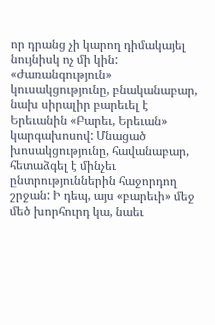որ դրանց չի կարող դիմակայել նույնիսկ ոչ մի կին:
«Ժառանգություն» կուսակցությունը, բնականաբար, նախ սիրալիր բարեւել է Երեւանին «Բարեւ, Երեւան» կարգախոսով: Մնացած խոսակցությունը, հավանաբար, հետաձգել է մինչեւ ընտրություններին հաջորդող շրջան: Ի դեպ, այս «բարեւի» մեջ մեծ խորհուրդ կա, նաեւ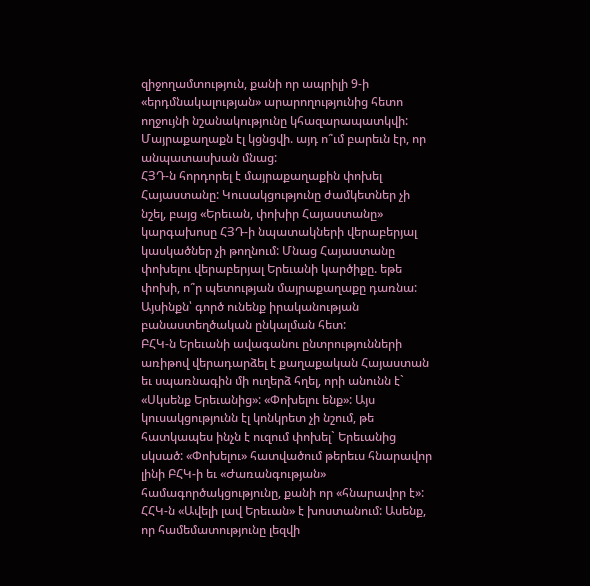զիջողամտություն, քանի որ ապրիլի 9-ի «երդմնակալության» արարողությունից հետո ողջույնի նշանակությունը կհազարապատկվի: Մայրաքաղաքն էլ կցնցվի. այդ ո՞ւմ բարեւն էր, որ անպատասխան մնաց:
ՀՅԴ-ն հորդորել է մայրաքաղաքին փոխել Հայաստանը: Կուսակցությունը ժամկետներ չի նշել, բայց «Երեւան, փոխիր Հայաստանը» կարգախոսը ՀՅԴ-ի նպատակների վերաբերյալ կասկածներ չի թողնում: Մնաց Հայաստանը փոխելու վերաբերյալ Երեւանի կարծիքը. եթե փոխի, ո՞ր պետության մայրաքաղաքը դառնա: Այսինքն՝ գործ ունենք իրականության բանաստեղծական ընկալման հետ:
ԲՀԿ-ն Երեւանի ավագանու ընտրությունների առիթով վերադարձել է քաղաքական Հայաստան եւ սպառնագին մի ուղերձ հղել, որի անունն է` «Սկսենք Երեւանից»: «Փոխելու ենք»: Այս կուսակցությունն էլ կոնկրետ չի նշում, թե հատկապես ինչն է ուզում փոխել` Երեւանից սկսած: «Փոխելու» հատվածում թերեւս հնարավոր լինի ԲՀԿ-ի եւ «Ժառանգության» համագործակցությունը, քանի որ «հնարավոր է»:
ՀՀԿ-ն «Ավելի լավ Երեւան» է խոստանում: Ասենք, որ համեմատությունը լեզվի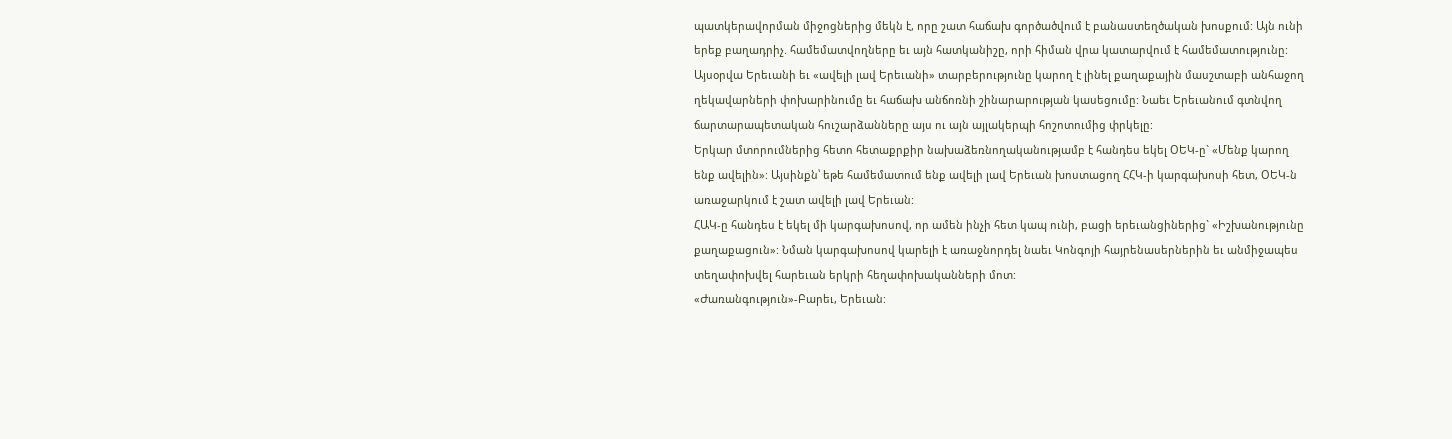պատկերավորման միջոցներից մեկն է, որը շատ հաճախ գործածվում է բանաստեղծական խոսքում: Այն ունի երեք բաղադրիչ. համեմատվողները եւ այն հատկանիշը, որի հիման վրա կատարվում է համեմատությունը: Այսօրվա Երեւանի եւ «ավելի լավ Երեւանի» տարբերությունը կարող է լինել քաղաքային մասշտաբի անհաջող ղեկավարների փոխարինումը եւ հաճախ անճոռնի շինարարության կասեցումը: Նաեւ Երեւանում գտնվող ճարտարապետական հուշարձանները այս ու այն այլակերպի հոշոտումից փրկելը:
Երկար մտորումներից հետո հետաքրքիր նախաձեռնողականությամբ է հանդես եկել ՕԵԿ-ը` «Մենք կարող ենք ավելին»: Այսինքն՝ եթե համեմատում ենք ավելի լավ Երեւան խոստացող ՀՀԿ-ի կարգախոսի հետ, ՕԵԿ-ն առաջարկում է շատ ավելի լավ Երեւան:
ՀԱԿ-ը հանդես է եկել մի կարգախոսով, որ ամեն ինչի հետ կապ ունի, բացի երեւանցիներից` «Իշխանությունը քաղաքացուն»: Նման կարգախոսով կարելի է առաջնորդել նաեւ Կոնգոյի հայրենասերներին եւ անմիջապես տեղափոխվել հարեւան երկրի հեղափոխականների մոտ:
«Ժառանգություն»-Բարեւ, Երեւան: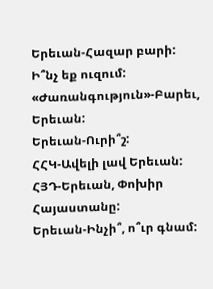Երեւան-Հազար բարի: Ի՞նչ եք ուզում:
«Ժառանգություն»-Բարեւ, Երեւան:
Երեւան-Ուրի՞շ:
ՀՀԿ-Ավելի լավ Երեւան:
ՀՅԴ-Երեւան, Փոխիր Հայաստանը:
Երեւան-Ինչի՞, ո՞ւր գնամ: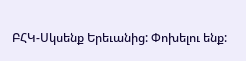ԲՀԿ-Սկսենք Երեւանից: Փոխելու ենք: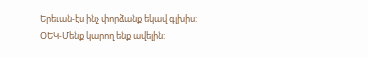Երեւան-էս ինչ փորձանք եկավ գլխիս:
ՕԵԿ-Մենք կարող ենք ավելին: